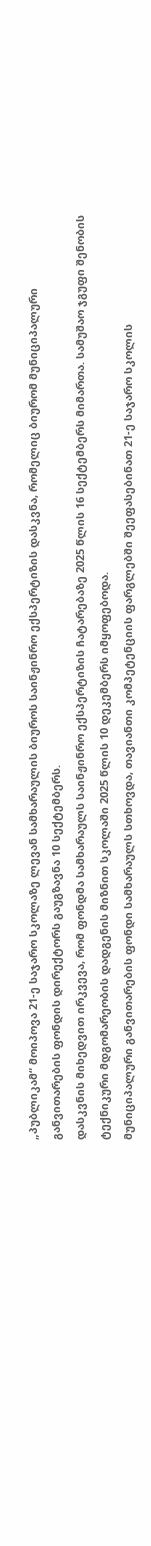„პუბლიკამ“ მოიპოვა 21-ე საჯარო სკოლაზე ლევან სამხარაულის ბიუროს საინჟინრო ექსპერტიზის დასკვნა, რომელიც ბიურომ მუნიციპალური განვითარების ფონდის დირექტორს გაუგზავნა 10 სექტემბერს.
დასკვნის მიხედვით ირკვევა, რომ ფონდმა სამხარაულს საინჟინრო ექსპერტიზის ჩატარებაზე 2025 წლის 16 სექტემბერს მიმართა. სამუშაო ჯგუფი შენობის ტექნიკური მდგომარეობის დადგენის მიზნით სკოლაში 2025 წლის 10 დეკემბერს იმყოფებოდა.
მუნიციპალური განვითარების ფონდი სამხარაულს სთხოვდა, თავიანთი კომპეტენციის ფარგლებში შეეფასებინათ 21-ე საჯარო სკოლის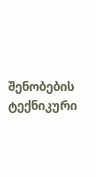შენობების ტექნიკური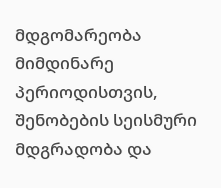მდგომარეობა მიმდინარე პერიოდისთვის, შენობების სეისმური მდგრადობა და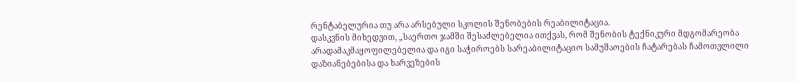რენტაბელურია თუ არა არსებული სკოლის შენობების რეაბილიტაცია.
დასკვნის მიხედვით, „საერთო ჯამში შესაძლებელია ითქვას, რომ შენობის ტექნიკური მდგომარეობა არადამაკმაყოფილებელია და იგი საჭიროებს სარეაბილიტაციო სამუშაოების ჩატარებას ჩამოთვლილი დაზიანებებისა და ხარვეზების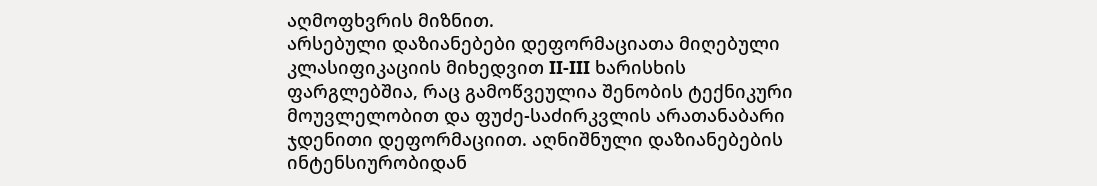აღმოფხვრის მიზნით.
არსებული დაზიანებები დეფორმაციათა მიღებული კლასიფიკაციის მიხედვით II-III ხარისხის ფარგლებშია, რაც გამოწვეულია შენობის ტექნიკური მოუვლელობით და ფუძე-საძირკვლის არათანაბარი ჯდენითი დეფორმაციით. აღნიშნული დაზიანებების ინტენსიურობიდან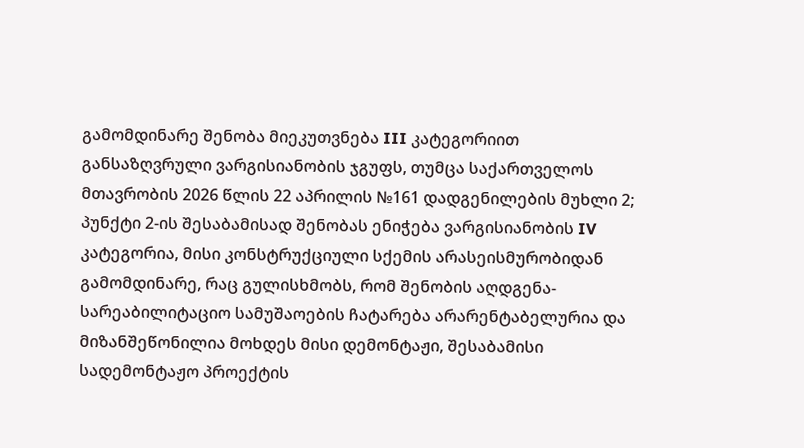გამომდინარე შენობა მიეკუთვნება III კატეგორიით განსაზღვრული ვარგისიანობის ჯგუფს, თუმცა საქართველოს მთავრობის 2026 წლის 22 აპრილის №161 დადგენილების მუხლი 2; პუნქტი 2-ის შესაბამისად შენობას ენიჭება ვარგისიანობის IV კატეგორია, მისი კონსტრუქციული სქემის არასეისმურობიდან გამომდინარე, რაც გულისხმობს, რომ შენობის აღდგენა-სარეაბილიტაციო სამუშაოების ჩატარება არარენტაბელურია და მიზანშეწონილია მოხდეს მისი დემონტაჟი, შესაბამისი სადემონტაჟო პროექტის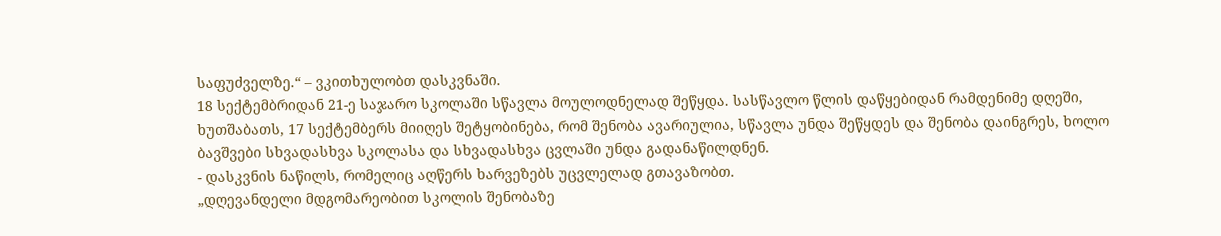საფუძველზე.“ – ვკითხულობთ დასკვნაში.
18 სექტემბრიდან 21-ე საჯარო სკოლაში სწავლა მოულოდნელად შეწყდა. სასწავლო წლის დაწყებიდან რამდენიმე დღეში, ხუთშაბათს, 17 სექტემბერს მიიღეს შეტყობინება, რომ შენობა ავარიულია, სწავლა უნდა შეწყდეს და შენობა დაინგრეს, ხოლო ბავშვები სხვადასხვა სკოლასა და სხვადასხვა ცვლაში უნდა გადანაწილდნენ.
- დასკვნის ნაწილს, რომელიც აღწერს ხარვეზებს უცვლელად გთავაზობთ.
„დღევანდელი მდგომარეობით სკოლის შენობაზე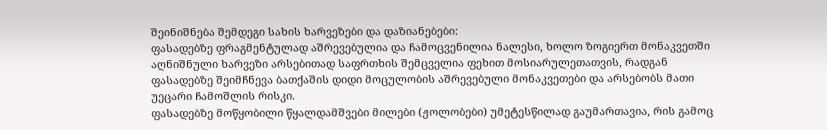შეინიშნება შემდეგი სახის ხარვეზები და დაზიანებები:
ფასადებზე ფრაგმენტულად აშრევებულია და ჩამოცვენილია ნალესი, ხოლო ზოგიერთ მონაკვეთში აღნიშნული ხარვეზი არსებითად საფრთხის შემცველია ფეხით მოსიარულეთათვის, რადგან ფასადებზე შეიმჩნევა ბათქაშის დიდი მოცულობის აშრევებული მონაკვეთები და არსებობს მათი უეცარი ჩამოშლის რისკი.
ფასადებზე მოწყობილი წყალდამშვები მილები (ჟოლობები) უმეტესწილად გაუმართავია, რის გამოც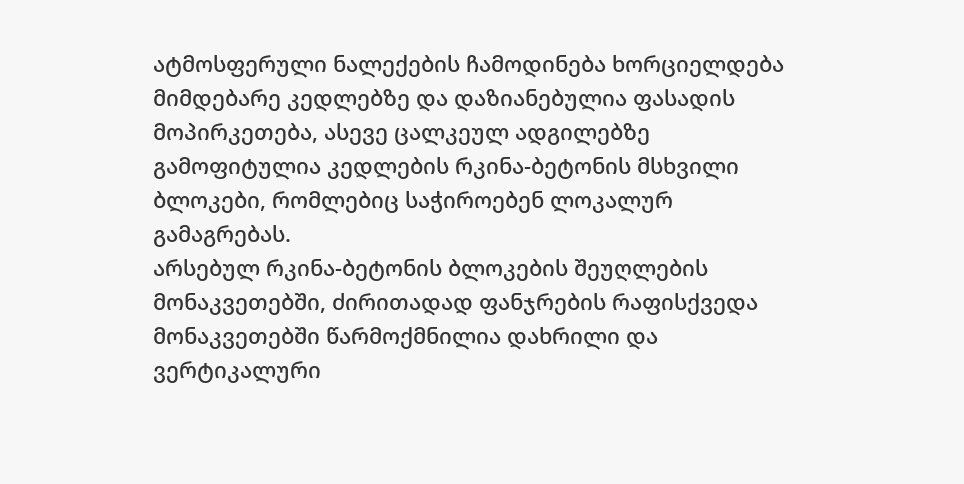ატმოსფერული ნალექების ჩამოდინება ხორციელდება მიმდებარე კედლებზე და დაზიანებულია ფასადის მოპირკეთება, ასევე ცალკეულ ადგილებზე გამოფიტულია კედლების რკინა-ბეტონის მსხვილი ბლოკები, რომლებიც საჭიროებენ ლოკალურ გამაგრებას.
არსებულ რკინა-ბეტონის ბლოკების შეუღლების მონაკვეთებში, ძირითადად ფანჯრების რაფისქვედა მონაკვეთებში წარმოქმნილია დახრილი და ვერტიკალური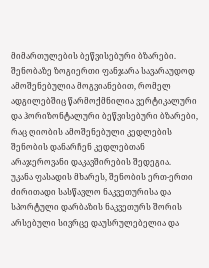მიმართულების ბეწვისებური ბზარები.
შენობაზე ზოგიერთი ფანჯარა სავარაუდოდ ამოშენებულია მოგვიანებით, რომელ ადგილებშიც წარმოქმნილია ვერტიკალური და ჰორიზონტალური ბეწვისებური ბზარები, რაც ღიობის ამოშენებული კედლების შენობის დანარჩენ კედლებთან არაჯეროვანი დაკავშირების შედეგია.
უკანა ფასადის მხარეს, შენობის ერთ-ერთი ძირითადი სასწავლო ნაკვეთურისა და სპორტული დარბაზის ნაკვეთურს შორის არსებული სივრცე დაუსრულებელია და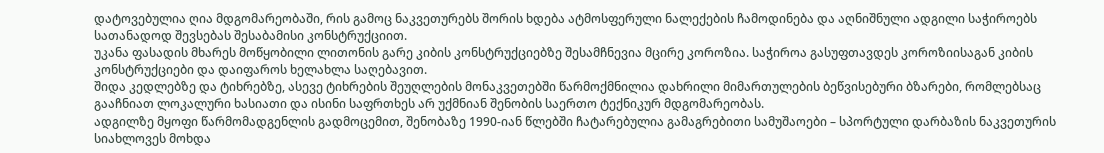დატოვებულია ღია მდგომარეობაში, რის გამოც ნაკვეთურებს შორის ხდება ატმოსფერული ნალექების ჩამოდინება და აღნიშნული ადგილი საჭიროებს სათანადოდ შევსებას შესაბამისი კონსტრუქციით.
უკანა ფასადის მხარეს მოწყობილი ლითონის გარე კიბის კონსტრუქციებზე შესამჩნევია მცირე კოროზია. საჭიროა გასუფთავდეს კოროზიისაგან კიბის კონსტრუქციები და დაიფაროს ხელახლა საღებავით.
შიდა კედლებზე და ტიხრებზე, ასევე ტიხრების შეუღლების მონაკვეთებში წარმოქმნილია დახრილი მიმართულების ბეწვისებური ბზარები, რომლებსაც გააჩნიათ ლოკალური ხასიათი და ისინი საფრთხეს არ უქმნიან შენობის საერთო ტექნიკურ მდგომარეობას.
ადგილზე მყოფი წარმომადგენლის გადმოცემით, შენობაზე 1990-იან წლებში ჩატარებულია გამაგრებითი სამუშაოები – სპორტული დარბაზის ნაკვეთურის სიახლოვეს მოხდა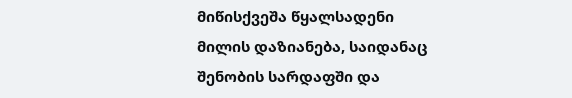მიწისქვეშა წყალსადენი მილის დაზიანება, საიდანაც შენობის სარდაფში და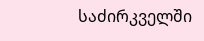საძირკველში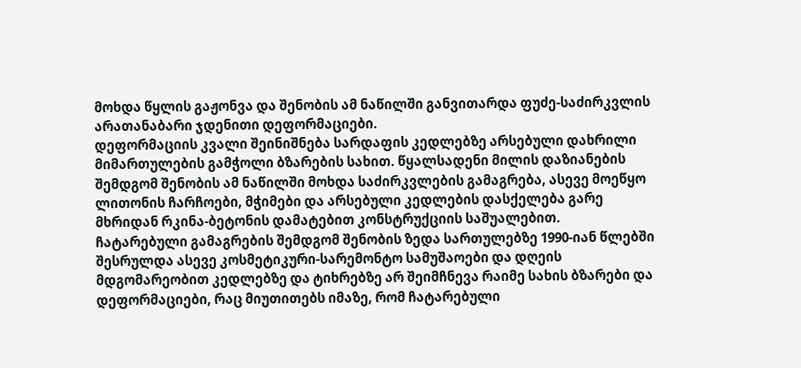მოხდა წყლის გაჟონვა და შენობის ამ ნაწილში განვითარდა ფუძე-საძირკვლის არათანაბარი ჯდენითი დეფორმაციები.
დეფორმაციის კვალი შეინიშნება სარდაფის კედლებზე არსებული დახრილი მიმართულების გამჭოლი ბზარების სახით. წყალსადენი მილის დაზიანების შემდგომ შენობის ამ ნაწილში მოხდა საძირკვლების გამაგრება, ასევე მოეწყო ლითონის ჩარჩოები, მჭიმები და არსებული კედლების დასქელება გარე მხრიდან რკინა-ბეტონის დამატებით კონსტრუქციის საშუალებით.
ჩატარებული გამაგრების შემდგომ შენობის ზედა სართულებზე 1990-იან წლებში შესრულდა ასევე კოსმეტიკური-სარემონტო სამუშაოები და დღეის მდგომარეობით კედლებზე და ტიხრებზე არ შეიმჩნევა რაიმე სახის ბზარები და დეფორმაციები, რაც მიუთითებს იმაზე, რომ ჩატარებული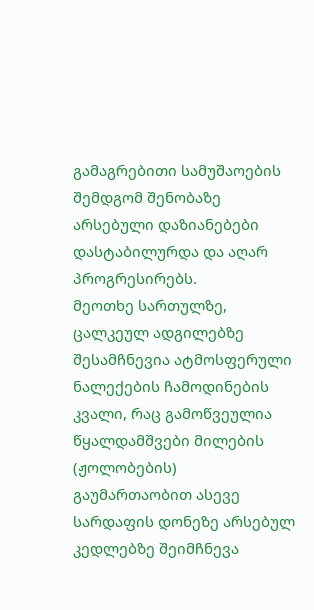გამაგრებითი სამუშაოების შემდგომ შენობაზე არსებული დაზიანებები დასტაბილურდა და აღარ პროგრესირებს.
მეოთხე სართულზე, ცალკეულ ადგილებზე შესამჩნევია ატმოსფერული ნალექების ჩამოდინების კვალი, რაც გამოწვეულია წყალდამშვები მილების (ჟოლობების) გაუმართაობით ასევე სარდაფის დონეზე არსებულ კედლებზე შეიმჩნევა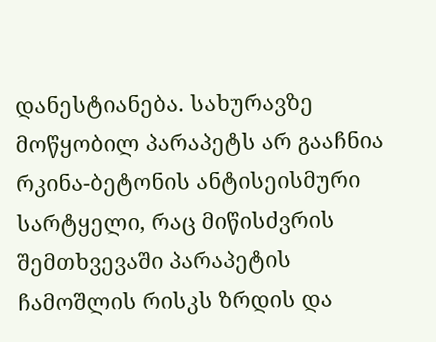დანესტიანება. სახურავზე მოწყობილ პარაპეტს არ გააჩნია რკინა-ბეტონის ანტისეისმური სარტყელი, რაც მიწისძვრის შემთხვევაში პარაპეტის ჩამოშლის რისკს ზრდის და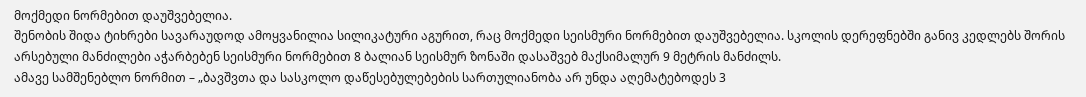მოქმედი ნორმებით დაუშვებელია.
შენობის შიდა ტიხრები სავარაუდოდ ამოყვანილია სილიკატური აგურით, რაც მოქმედი სეისმური ნორმებით დაუშვებელია. სკოლის დერეფნებში განივ კედლებს შორის არსებული მანძილები აჭარბებენ სეისმური ნორმებით 8 ბალიან სეისმურ ზონაში დასაშვებ მაქსიმალურ 9 მეტრის მანძილს.
ამავე სამშენებლო ნორმით – „ბავშვთა და სასკოლო დაწესებულებების სართულიანობა არ უნდა აღემატებოდეს 3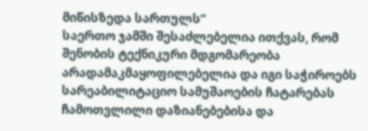მიწისზედა სართულს“
საერთო ჯამში შესაძლებელია ითქვას, რომ შენობის ტექნიკური მდგომარეობა არადამაკმაყოფილებელია და იგი საჭიროებს სარეაბილიტაციო სამუშაოების ჩატარებას ჩამოთვლილი დაზიანებებისა და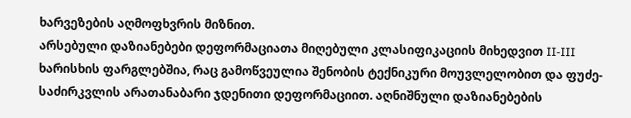ხარვეზების აღმოფხვრის მიზნით.
არსებული დაზიანებები დეფორმაციათა მიღებული კლასიფიკაციის მიხედვით II-III ხარისხის ფარგლებშია, რაც გამოწვეულია შენობის ტექნიკური მოუვლელობით და ფუძე-საძირკვლის არათანაბარი ჯდენითი დეფორმაციით. აღნიშნული დაზიანებების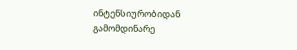ინტენსიურობიდან გამომდინარე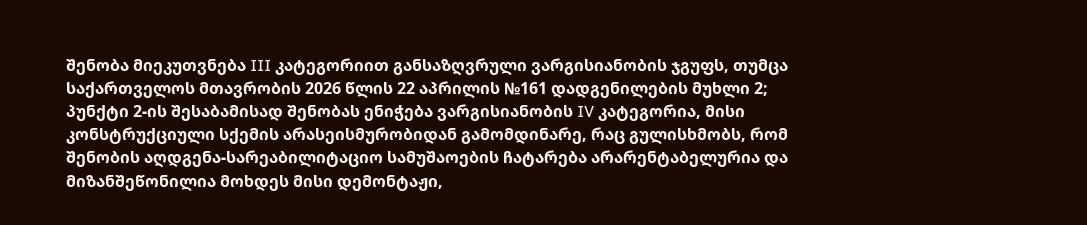შენობა მიეკუთვნება III კატეგორიით განსაზღვრული ვარგისიანობის ჯგუფს, თუმცა საქართველოს მთავრობის 2026 წლის 22 აპრილის №161 დადგენილების მუხლი 2; პუნქტი 2-ის შესაბამისად შენობას ენიჭება ვარგისიანობის IV კატეგორია, მისი კონსტრუქციული სქემის არასეისმურობიდან გამომდინარე, რაც გულისხმობს, რომ შენობის აღდგენა-სარეაბილიტაციო სამუშაოების ჩატარება არარენტაბელურია და მიზანშეწონილია მოხდეს მისი დემონტაჟი,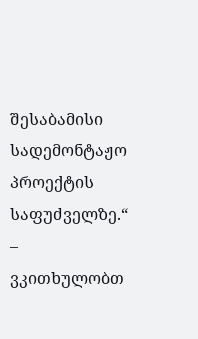შესაბამისი სადემონტაჟო პროექტის საფუძველზე.“ – ვკითხულობთ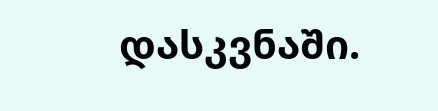დასკვნაში.